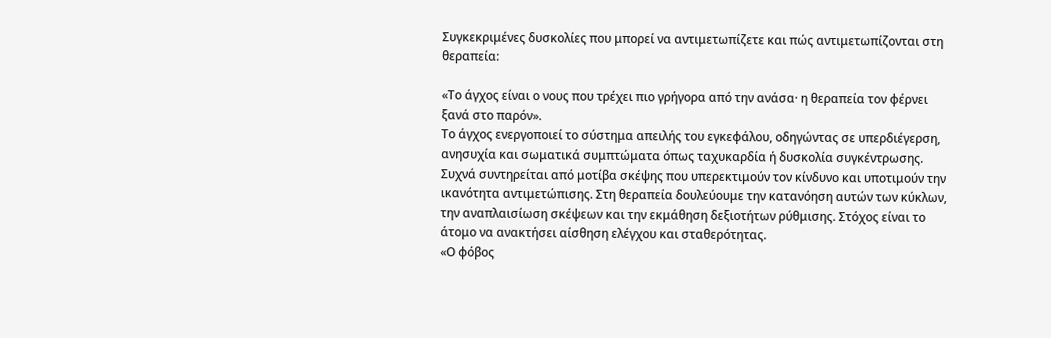Συγκεκριμένες δυσκολίες που μπορεί να αντιμετωπίζετε και πώς αντιμετωπίζονται στη θεραπεία:

«Το άγχος είναι ο νους που τρέχει πιο γρήγορα από την ανάσα· η θεραπεία τον φέρνει ξανά στο παρόν».
Το άγχος ενεργοποιεί το σύστημα απειλής του εγκεφάλου, οδηγώντας σε υπερδιέγερση, ανησυχία και σωματικά συμπτώματα όπως ταχυκαρδία ή δυσκολία συγκέντρωσης. Συχνά συντηρείται από μοτίβα σκέψης που υπερεκτιμούν τον κίνδυνο και υποτιμούν την ικανότητα αντιμετώπισης. Στη θεραπεία δουλεύουμε την κατανόηση αυτών των κύκλων, την αναπλαισίωση σκέψεων και την εκμάθηση δεξιοτήτων ρύθμισης. Στόχος είναι το άτομο να ανακτήσει αίσθηση ελέγχου και σταθερότητας.
«Ο φόβος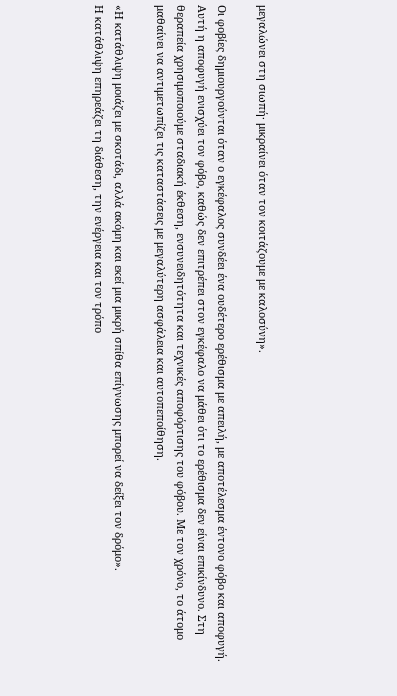μεγαλώνει στη σιωπή· μικραίνει όταν τον κοιτάζουμε με καλοσύνη».

Οι φοβίες δημιουργούνται όταν ο εγκέφαλος συνδέει ένα ουδέτερο ερέθισμα με απειλή, με αποτέλεσμα έντονο φόβο και αποφυγή. Αυτή η αποφυγή ενισχύει τον φόβο, καθώς δεν επιτρέπει στον εγκέφαλο να μάθει ότι το ερέθισμα δεν είναι επικίνδυνο. Στη θεραπεία χρησιμοποιούμε σταδιακή έκθεση, ενσυνειδητότητα και τεχνικές αποφόρτισης του φόβου. Με τον χρόνο, το άτομο μαθαίνει να αντιμετωπίζει τις καταστάσεις με μεγαλύτερη ασφάλεια και αυτοπεποίθηση.

«Η κατάθλιψη μοιάζει με σκοτάδι, αλλά ακόμη και εκεί μια μικρή σπίθα επίγνωσης μπορεί να δείξει τον δρόμο».
Η κατάθλιψη επηρεάζει τη διάθεση, την ενέργεια και τον τρόπο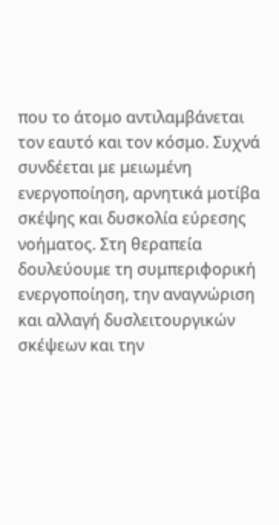που το άτομο αντιλαμβάνεται τον εαυτό και τον κόσμο. Συχνά συνδέεται με μειωμένη ενεργοποίηση, αρνητικά μοτίβα σκέψης και δυσκολία εύρεσης νοήματος. Στη θεραπεία δουλεύουμε τη συμπεριφορική ενεργοποίηση, την αναγνώριση και αλλαγή δυσλειτουργικών σκέψεων και την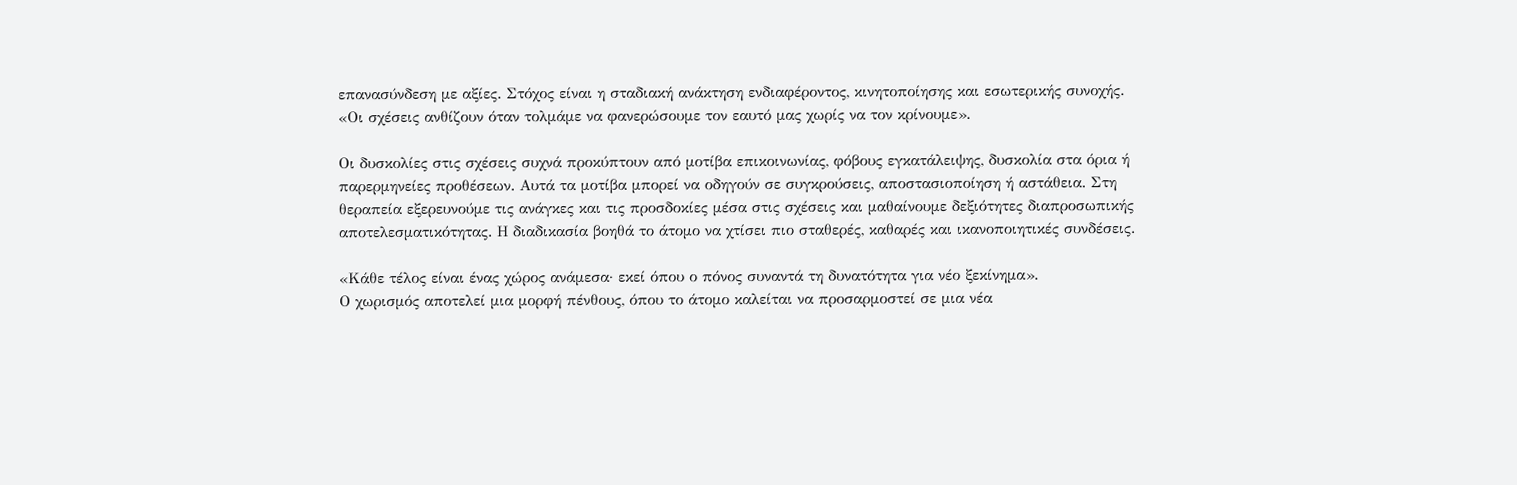επανασύνδεση με αξίες. Στόχος είναι η σταδιακή ανάκτηση ενδιαφέροντος, κινητοποίησης και εσωτερικής συνοχής.
«Οι σχέσεις ανθίζουν όταν τολμάμε να φανερώσουμε τον εαυτό μας χωρίς να τον κρίνουμε».

Οι δυσκολίες στις σχέσεις συχνά προκύπτουν από μοτίβα επικοινωνίας, φόβους εγκατάλειψης, δυσκολία στα όρια ή παρερμηνείες προθέσεων. Αυτά τα μοτίβα μπορεί να οδηγούν σε συγκρούσεις, αποστασιοποίηση ή αστάθεια. Στη θεραπεία εξερευνούμε τις ανάγκες και τις προσδοκίες μέσα στις σχέσεις και μαθαίνουμε δεξιότητες διαπροσωπικής αποτελεσματικότητας. Η διαδικασία βοηθά το άτομο να χτίσει πιο σταθερές, καθαρές και ικανοποιητικές συνδέσεις.

«Κάθε τέλος είναι ένας χώρος ανάμεσα· εκεί όπου ο πόνος συναντά τη δυνατότητα για νέο ξεκίνημα».
Ο χωρισμός αποτελεί μια μορφή πένθους, όπου το άτομο καλείται να προσαρμοστεί σε μια νέα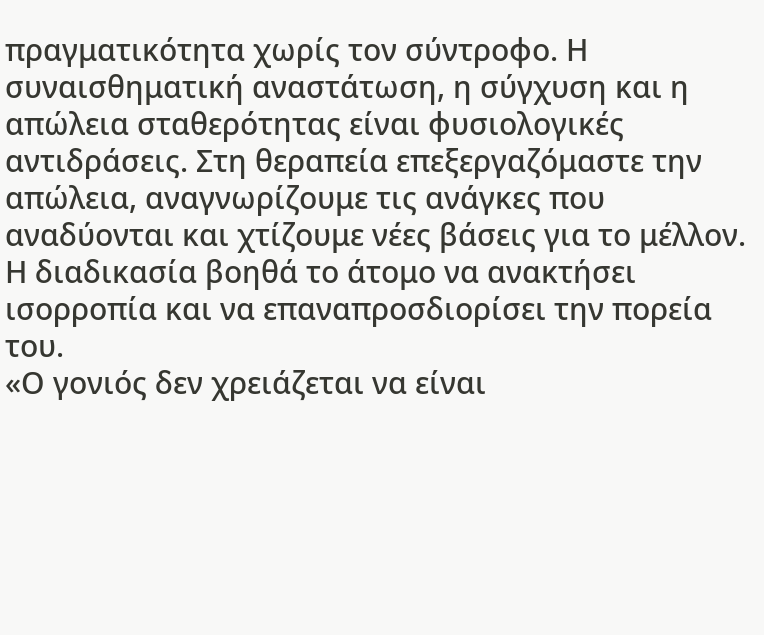πραγματικότητα χωρίς τον σύντροφο. Η συναισθηματική αναστάτωση, η σύγχυση και η απώλεια σταθερότητας είναι φυσιολογικές αντιδράσεις. Στη θεραπεία επεξεργαζόμαστε την απώλεια, αναγνωρίζουμε τις ανάγκες που αναδύονται και χτίζουμε νέες βάσεις για το μέλλον. Η διαδικασία βοηθά το άτομο να ανακτήσει ισορροπία και να επαναπροσδιορίσει την πορεία του.
«Ο γονιός δεν χρειάζεται να είναι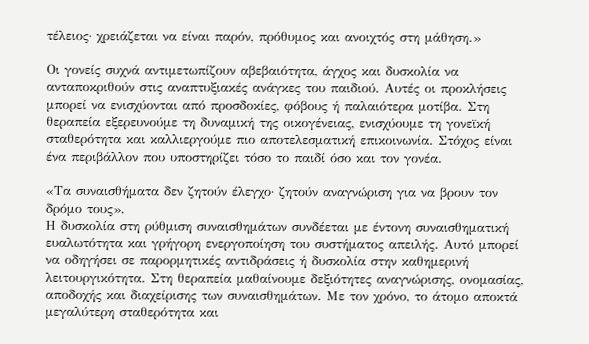τέλειος· χρειάζεται να είναι παρόν, πρόθυμος και ανοιχτός στη μάθηση.»

Οι γονείς συχνά αντιμετωπίζουν αβεβαιότητα, άγχος και δυσκολία να ανταποκριθούν στις αναπτυξιακές ανάγκες του παιδιού. Αυτές οι προκλήσεις μπορεί να ενισχύονται από προσδοκίες, φόβους ή παλαιότερα μοτίβα. Στη θεραπεία εξερευνούμε τη δυναμική της οικογένειας, ενισχύουμε τη γονεϊκή σταθερότητα και καλλιεργούμε πιο αποτελεσματική επικοινωνία. Στόχος είναι ένα περιβάλλον που υποστηρίζει τόσο το παιδί όσο και τον γονέα.

«Τα συναισθήματα δεν ζητούν έλεγχο· ζητούν αναγνώριση για να βρουν τον δρόμο τους».
Η δυσκολία στη ρύθμιση συναισθημάτων συνδέεται με έντονη συναισθηματική ευαλωτότητα και γρήγορη ενεργοποίηση του συστήματος απειλής. Αυτό μπορεί να οδηγήσει σε παρορμητικές αντιδράσεις ή δυσκολία στην καθημερινή λειτουργικότητα. Στη θεραπεία μαθαίνουμε δεξιότητες αναγνώρισης, ονομασίας, αποδοχής και διαχείρισης των συναισθημάτων. Με τον χρόνο, το άτομο αποκτά μεγαλύτερη σταθερότητα και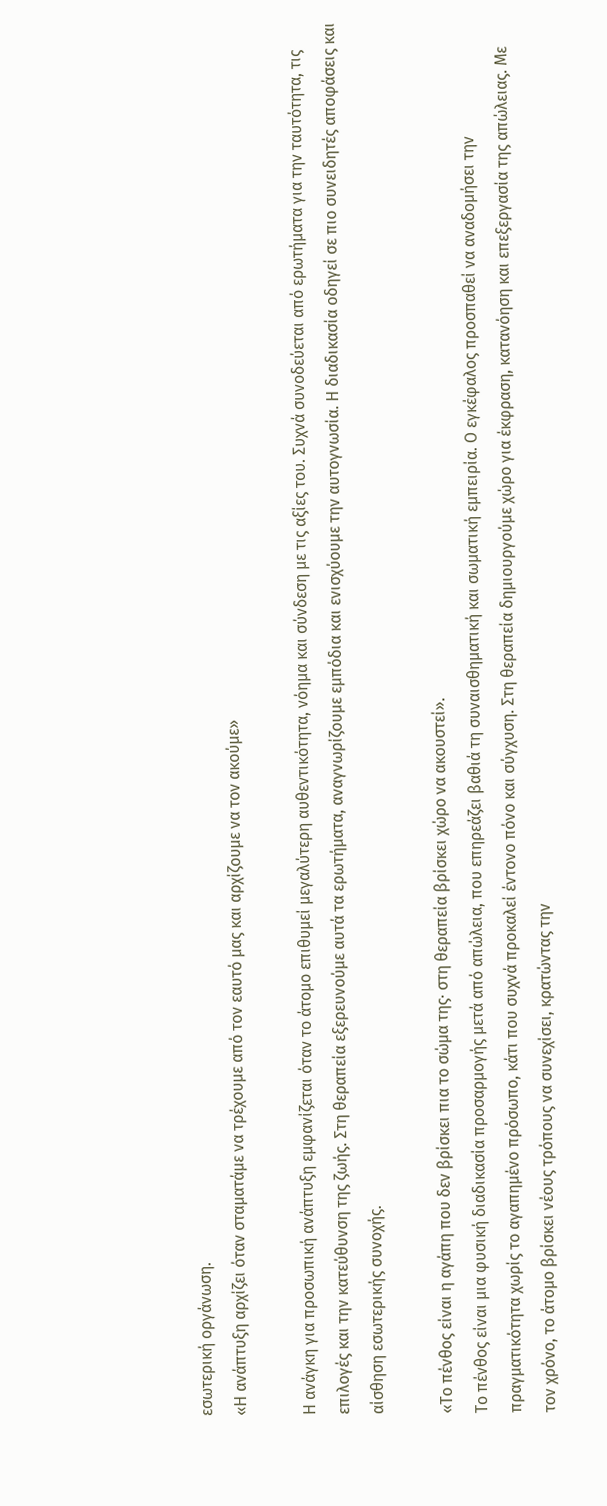εσωτερική οργάνωση.
«Η ανάπτυξη αρχίζει όταν σταματάμε να τρέχουμε από τον εαυτό μας και αρχίζουμε να τον ακούμε»

Η ανάγκη για προσωπική ανάπτυξη εμφανίζεται όταν το άτομο επιθυμεί μεγαλύτερη αυθεντικότητα, νόημα και σύνδεση με τις αξίες του. Συχνά συνοδεύεται από ερωτήματα για την ταυτότητα, τις επιλογές και την κατεύθυνση της ζωής. Στη θεραπεία εξερευνούμε αυτά τα ερωτήματα, αναγνωρίζουμε εμπόδια και ενισχύουμε την αυτογνωσία. Η διαδικασία οδηγεί σε πιο συνειδητές αποφάσεις και αίσθηση εσωτερικής συνοχής.

«Το πένθος είναι η αγάπη που δεν βρίσκει πια το σώμα της· στη θεραπεία βρίσκει χώρο να ακουστεί».
Το πένθος είναι μια φυσική διαδικασία προσαρμογής μετά από απώλεια, που επηρεάζει βαθιά τη συναισθηματική και σωματική εμπειρία. Ο εγκέφαλος προσπαθεί να αναδομήσει την πραγματικότητα χωρίς το αγαπημένο πρόσωπο, κάτι που συχνά προκαλεί έντονο πόνο και σύγχυση. Στη θεραπεία δημιουργούμε χώρο για έκφραση, κατανόηση και επεξεργασία της απώλειας. Με τον χρόνο, το άτομο βρίσκει νέους τρόπους να συνεχίσει, κρατώντας την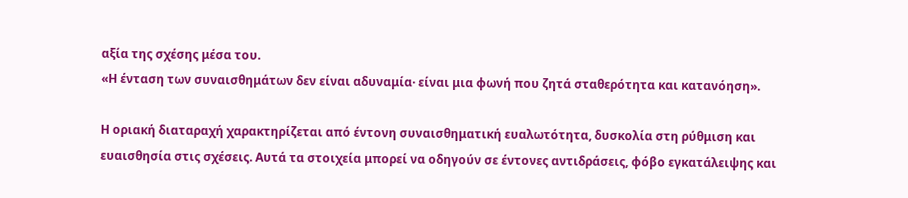αξία της σχέσης μέσα του.
«Η ένταση των συναισθημάτων δεν είναι αδυναμία· είναι μια φωνή που ζητά σταθερότητα και κατανόηση».

Η οριακή διαταραχή χαρακτηρίζεται από έντονη συναισθηματική ευαλωτότητα, δυσκολία στη ρύθμιση και ευαισθησία στις σχέσεις. Αυτά τα στοιχεία μπορεί να οδηγούν σε έντονες αντιδράσεις, φόβο εγκατάλειψης και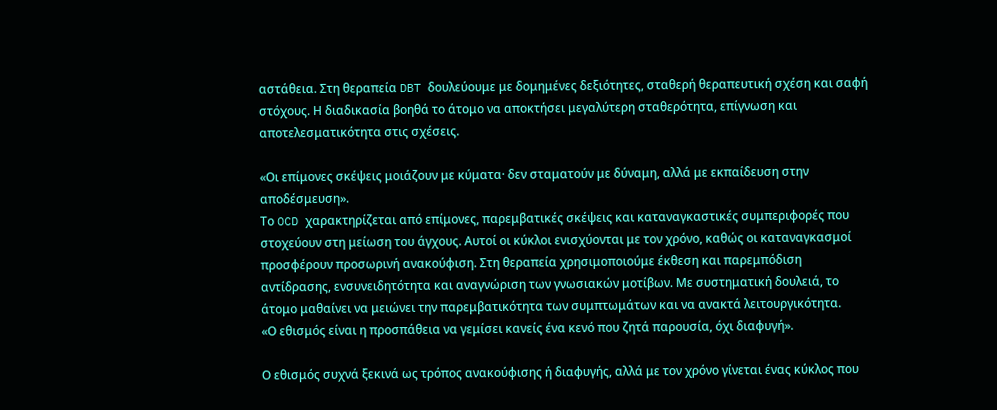αστάθεια. Στη θεραπεία DBT δουλεύουμε με δομημένες δεξιότητες, σταθερή θεραπευτική σχέση και σαφή στόχους. Η διαδικασία βοηθά το άτομο να αποκτήσει μεγαλύτερη σταθερότητα, επίγνωση και αποτελεσματικότητα στις σχέσεις.

«Οι επίμονες σκέψεις μοιάζουν με κύματα· δεν σταματούν με δύναμη, αλλά με εκπαίδευση στην αποδέσμευση».
Το OCD χαρακτηρίζεται από επίμονες, παρεμβατικές σκέψεις και καταναγκαστικές συμπεριφορές που στοχεύουν στη μείωση του άγχους. Αυτοί οι κύκλοι ενισχύονται με τον χρόνο, καθώς οι καταναγκασμοί προσφέρουν προσωρινή ανακούφιση. Στη θεραπεία χρησιμοποιούμε έκθεση και παρεμπόδιση αντίδρασης, ενσυνειδητότητα και αναγνώριση των γνωσιακών μοτίβων. Με συστηματική δουλειά, το άτομο μαθαίνει να μειώνει την παρεμβατικότητα των συμπτωμάτων και να ανακτά λειτουργικότητα.
«Ο εθισμός είναι η προσπάθεια να γεμίσει κανείς ένα κενό που ζητά παρουσία, όχι διαφυγή».

Ο εθισμός συχνά ξεκινά ως τρόπος ανακούφισης ή διαφυγής, αλλά με τον χρόνο γίνεται ένας κύκλος που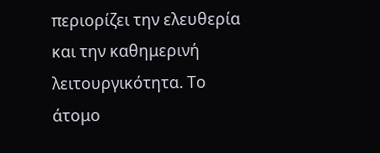περιορίζει την ελευθερία και την καθημερινή λειτουργικότητα. Το άτομο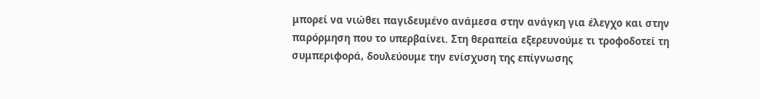μπορεί να νιώθει παγιδευμένο ανάμεσα στην ανάγκη για έλεγχο και στην παρόρμηση που το υπερβαίνει. Στη θεραπεία εξερευνούμε τι τροφοδοτεί τη συμπεριφορά, δουλεύουμε την ενίσχυση της επίγνωσης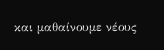και μαθαίνουμε νέους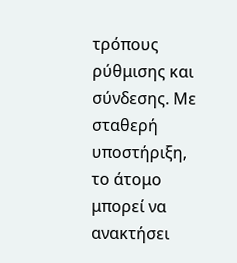τρόπους ρύθμισης και σύνδεσης. Με σταθερή υποστήριξη, το άτομο μπορεί να ανακτήσει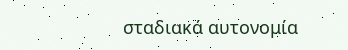σταδιακά αυτονομία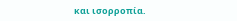και ισορροπία.